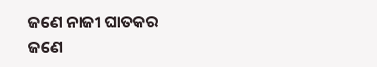ଜଣେ ନାଜୀ ଘାତକର
ଜଣେ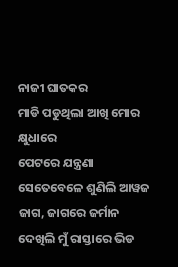ନାଜୀ ଘାତକର
ମାଡି ପଡୁଥିଲା ଆଖି ମୋର କ୍ଷୁଧାରେ
ପେଟରେ ଯନ୍ତ୍ରଣା
ସେତେବେଳେ ଶୁଣିଲି ଆୱଜ
ଜାଗ, ଜାଗରେ ଜର୍ମାନ
ଦେଖିଲି ମୁଁ ରାସ୍ତାରେ ଭିଡ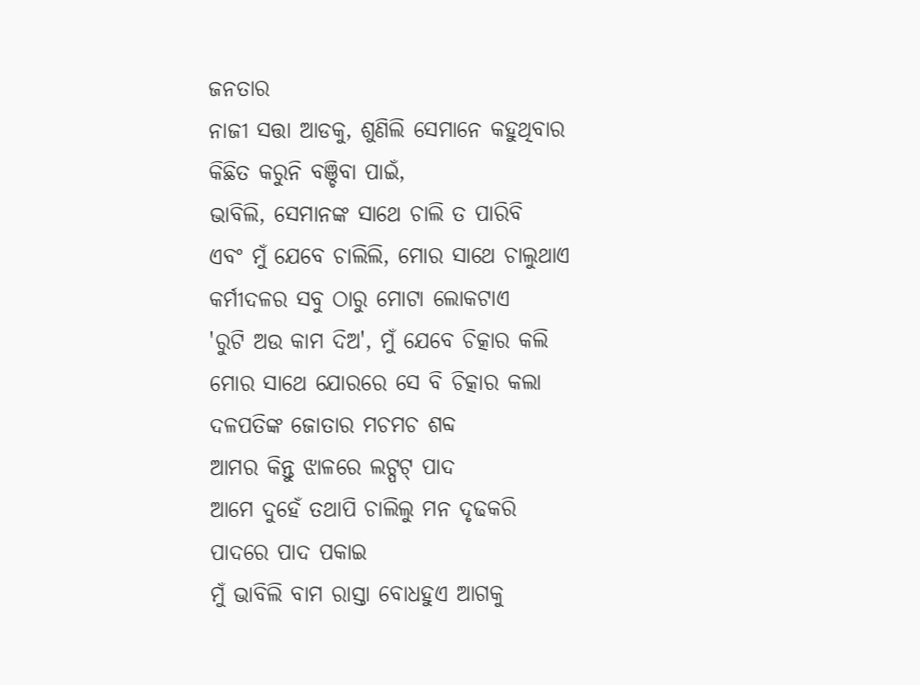ଜନତାର
ନାଜୀ ସତ୍ତା ଆଡକୁ, ଶୁଣିଲି ସେମାନେ କହୁଥିବାର
କିଛିତ କରୁନି ବଞ୍ଚିବା ପାଇଁ,
ଭାବିଲି, ସେମାନଙ୍କ ସାଥେ ଚାଲି ତ ପାରିବି
ଏବଂ ମୁଁ ଯେବେ ଚାଲିଲି, ମୋର ସାଥେ ଚାଲୁଥାଏ
କର୍ମୀଦଳର ସବୁ ଠାରୁ ମୋଟା ଲୋକଟାଏ
'ରୁଟି ଅଉ କାମ ଦିଅ', ମୁଁ ଯେବେ ଚିତ୍କାର କଲି
ମୋର ସାଥେ ଯୋରରେ ସେ ବି ଚିତ୍କାର କଲା
ଦଳପତିଙ୍କ ଜୋତାର ମଚମଚ ଶବ୍ଦ
ଆମର କିନ୍ତୁ ଝାଳରେ ଲଟ୍ପଟ୍ ପାଦ
ଆମେ ଦୁହେଁ ତଥାପି ଚାଲିଲୁ ମନ ଦୃଢକରି
ପାଦରେ ପାଦ ପକାଇ
ମୁଁ ଭାବିଲି ବାମ ରାସ୍ତା ବୋଧହୁଏ ଆଗକୁ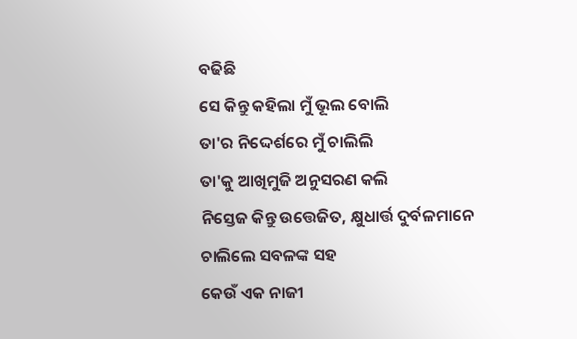ବଢିଛି
ସେ କିନ୍ତୁ କହିଲା ମୁଁ ଭୂଲ ବୋଲି
ତା'ର ନିଦ୍ଦେର୍ଶରେ ମୁଁ ଚାଲିଲି
ତା'କୁ ଆଖିମୁଜି ଅନୁସରଣ କଲି
ନିସ୍ତେଜ କିନ୍ତୁ ଉତ୍ତେଜିତ, କ୍ଷୁଧାର୍ତ୍ତ ଦୁର୍ବଳମାନେ
ଚାଲିଲେ ସବଳଙ୍କ ସହ
କେଉଁ ଏକ ନାଜୀ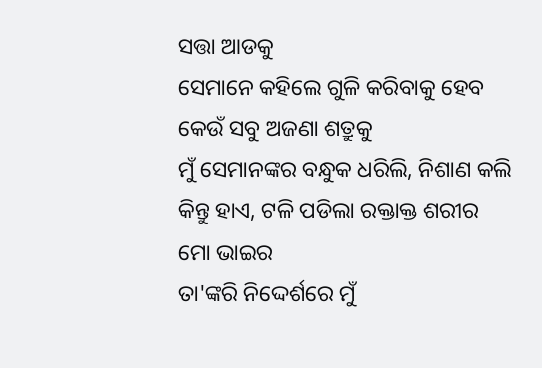ସତ୍ତା ଆଡକୁ
ସେମାନେ କହିଲେ ଗୁଳି କରିବାକୁ ହେବ
କେଉଁ ସବୁ ଅଜଣା ଶତ୍ରୁକୁ
ମୁଁ ସେମାନଙ୍କର ବନ୍ଧୁକ ଧରିଲି, ନିଶାଣ କଲି
କିନ୍ତୁ ହାଏ, ଟଳି ପଡିଲା ରକ୍ତାକ୍ତ ଶରୀର
ମୋ ଭାଇର
ତା'ଙ୍କରି ନିଦ୍ଦେର୍ଶରେ ମୁଁ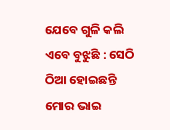ଯେବେ ଗୁଳି କଲି
ଏବେ ବୁଝୁଛି : ସେଠି ଠିଆ ହୋଇଛନ୍ତି ମୋର ଭାଇ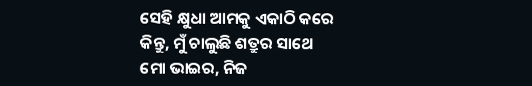ସେହି କ୍ଷୁଧା ଆମକୁ ଏକାଠି କରେ
କିନ୍ତୁ, ମୁଁ ଚାଲୁଛି ଶତ୍ରୁର ସାଥେ
ମୋ ଭାଇର, ନିଜ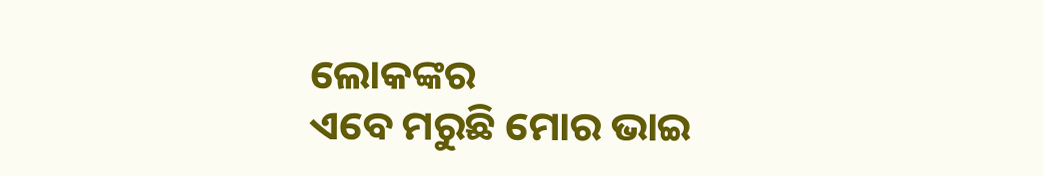ଲୋକଙ୍କର
ଏବେ ମରୁଛି ମୋର ଭାଇ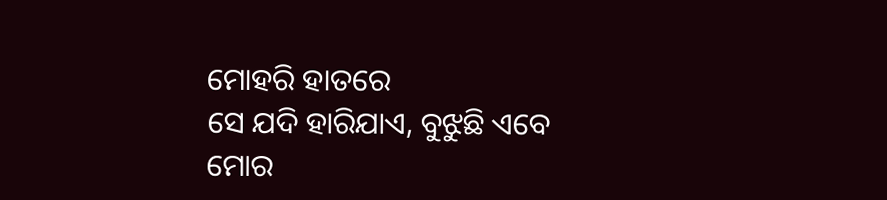ମୋହରି ହାତରେ
ସେ ଯଦି ହାରିଯାଏ, ବୁଝୁଛି ଏବେ
ମୋର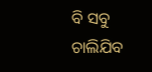ବି ସବୁ ଚାଲିଯିବ